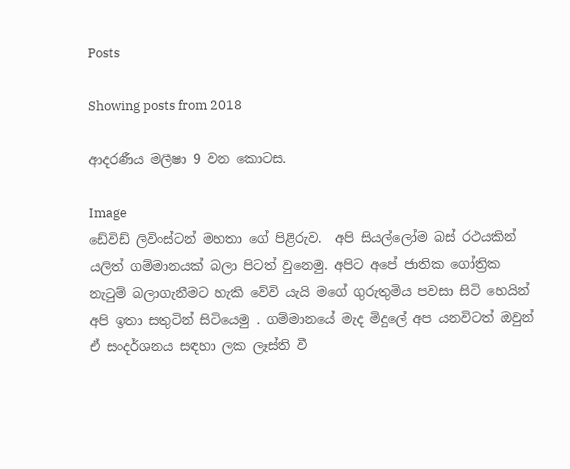Posts

Showing posts from 2018

ආදරණීය මලීෂා 9 වන කොටස.

Image
ඩේවිඩ් ලිවිංස්ටන් මහතා ගේ පිළිරුව.  අපි සියල්ලෝම බස් රථයකින් යලිත් ගම්මානයක් බලා පිටත් වුනෙමු. අපිට අපේ ජාතික ගෝත්‍රික  නැටුම් බලාගැනීමට හැකි වේවි යැයි මගේ ගුරුතුමිය පවසා සිටි හෙයින් අපි ඉතා සතුටින් සිටියෙමු . ගම්මානයේ මැද මිදුලේ අප යනවිටත් ඔවුන් ඒ සංදර්ශනය සඳහා ලක ලෑස්ති වී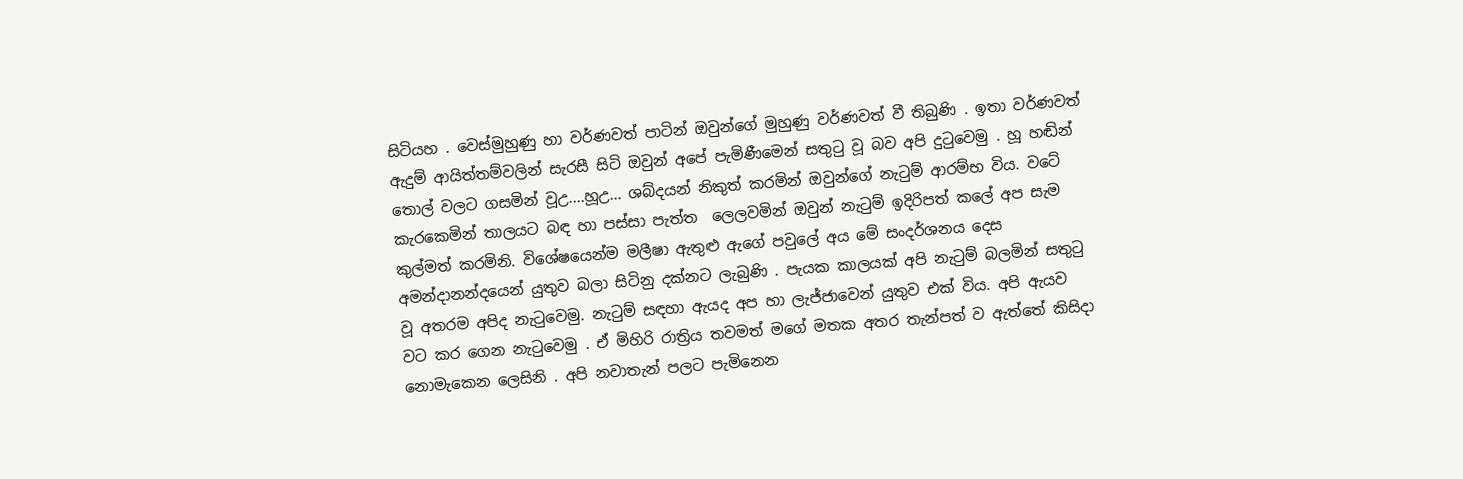සිටියහ . වෙස්මුහුණු හා වර්ණවත් පාටින් ඔවුන්ගේ මුහුණු වර්ණවත් වී තිබුණි . ඉතා වර්ණවත් ඇදුම් ආයිත්තම්වලින් සැරසී සිටි ඔවුන් අපේ පැමිණීමෙන් සතුටු වූ බව අපි දුටුවෙමු . හූ හඬින් තොල් වලට ගසමින් වූඋ....හූඋ... ශබ්දයන් නිකුත් කරමින් ඔවුන්ගේ නැටුම් ආරම්භ විය. වටේ කැරකෙමින් තාලයට බඳ හා පස්සා පැත්ත  ලෙලවමින් ඔවුන් නැටුම් ඉදිරිපත් කලේ අප සැම කුල්මත් කරමිනි. විශේෂයෙන්ම මලීෂා ඇතුළු ඇගේ පවුලේ අය මේ සංදර්ශනය දෙස අමන්දානන්දයෙන් යුතුව බලා සිටිනු දක්නට ලැබුණි . පැයක කාලයක් අපි නැටුම් බලමින් සතුටු වූ අතරම අපිද නැටුවෙමු. නැටුම් සඳහා ඇයද අප හා ලැජ්ජාවෙන් යුතුව එක් විය. අපි ඇයව වට කර ගෙන නැටුවෙමු . ඒ මිහිරි රාත්‍රිය තවමත් මගේ මතක අතර තැන්පත් ව ඇත්තේ කිසිදා නොමැකෙන ලෙසිනි . අපි නවාතැන් පලට පැමිනෙන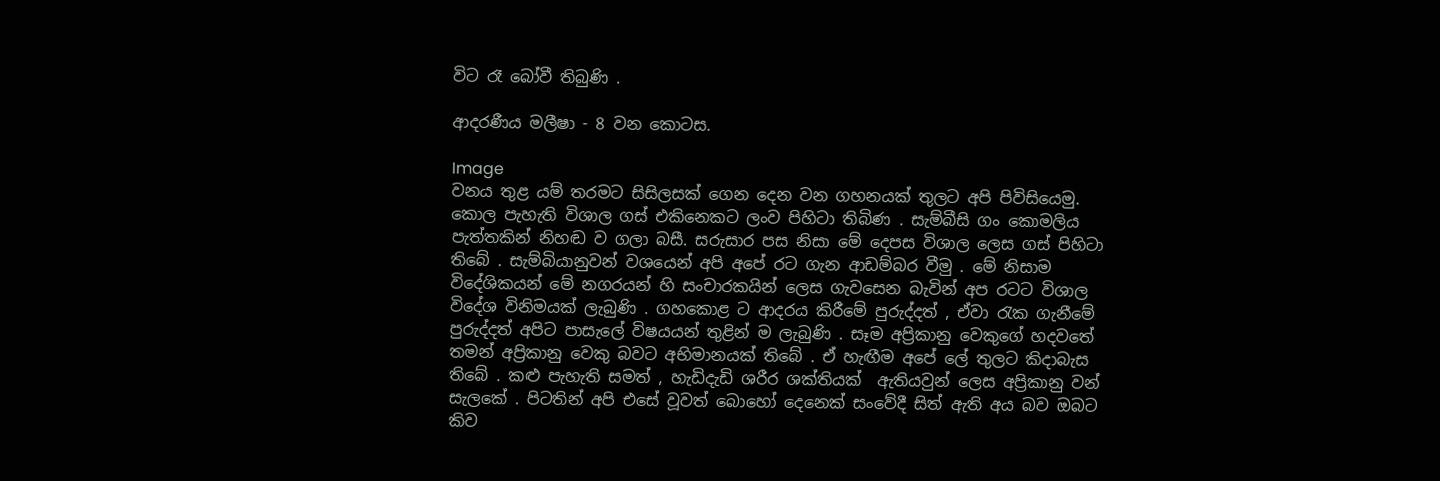විට රෑ බෝවී තිබුණි .

ආදරණීය මලීෂා - 8 වන කොටස.

Image
වනය තුළ යම් තරමට සිසිලසක් ගෙන දෙන වන ගහනයක් තුලට අපි පිවිසියෙමු. කොල පැහැති විශාල ගස් එකිනෙකට ලංව පිහිටා තිබිණ . සැම්බීසි ගං කොමලිය පැත්තකින් නිහඬ ව ගලා බසී. සරුසාර පස නිසා මේ දෙපස විශාල ලෙස ගස් පිහිටා තිබේ . සැම්බියානුවන් වශයෙන් අපි අපේ රට ගැන ආඩම්බර වීමු . මේ නිසාම විදේශිකයන් මේ නගරයන් හි සංචාරකයින් ලෙස ගැවසෙන බැවින් අප රටට විශාල විදේශ විනිමයක් ලැබුණි . ගහකොළ ට ආදරය කිරීමේ පුරුද්දත් , ඒවා රැක ගැනීමේ පුරුද්දත් අපිට පාසැලේ විෂයයන් තුළින් ම ලැබුණි . සෑම අප්‍රිකානු වෙකුගේ හදවතේ තමන් අප්‍රිකානු වෙකු බවට අභිමානයක් තිබේ . ඒ හැඟීම අපේ ලේ තුලට කිදාබැස තිබේ . කළු පැහැති සමත් , හැඩිදැඩි ශරීර ශක්තියක්  ඇතියවුන් ලෙස අප්‍රිකානු වන් සැලකේ . පිටතින් අපි එසේ වූවත් බොහෝ දෙනෙක් සංවේදී සිත් ඇති අය බව ඔබට කිව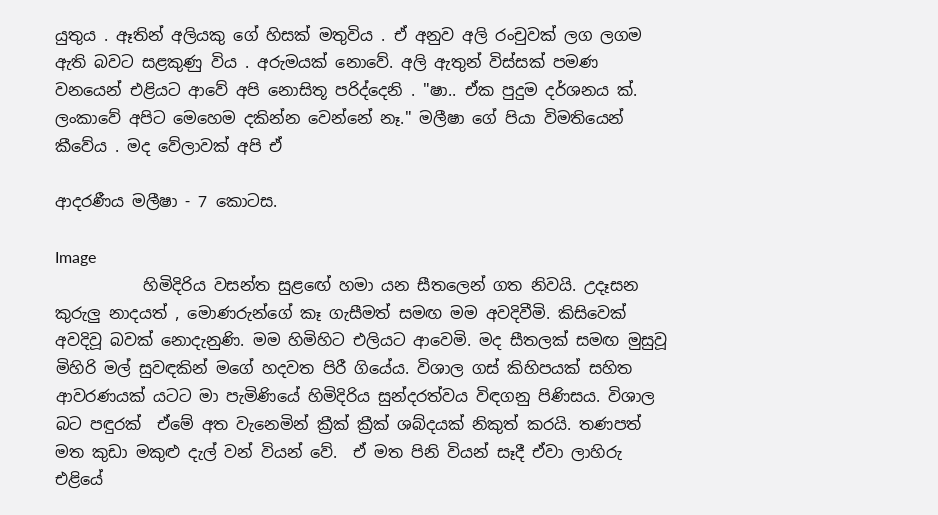යුතුය . ඈතින් අලියකු ගේ හිසක් මතුවිය . ඒ අනුව අලි රංචුවක් ලග ලගම ඇති බවට සළකුණු විය . අරුමයක් නොවේ. අලි ඇතුන් විස්සක් පමණ වනයෙන් එළියට ආවේ අපි නොසිතූ පරිද්දෙනි . "ෂා.. ඒක පුදුම දර්ශනය ක්. ලංකාවේ අපිට මෙහෙම දකින්න වෙන්නේ නෑ." මලීෂා ගේ පියා විමතියෙන් කීවේය . මද වේලාවක් අපි ඒ

ආදරණීය මලීෂා - 7 කොටස.

Image
           හිමිදිරිය වසන්ත සුළඟේ හමා යන සීතලෙන් ගත නිවයි. උදෑසන කුරුලු නාදයත් , මොණරුන්ගේ කෑ ගැසීමත් සමඟ මම අවදිවීමි. කිසිවෙක් අවදිවූ බවක් නොදැනුණි. මම හිමිහිට එලියට ආවෙමි. මද සීතලක් සමඟ මුසුවූ මිහිරි මල් සුවඳකින් මගේ හදවත පිරී ගියේය. විශාල ගස් කිහිපයක් සහිත ආවරණයක් යටට මා පැමිණියේ හිමිදිරිය සුන්දරත්වය විඳගනු පිණිසය. විශාල බට පඳුරක්  ඒමේ අත වැනෙමින් ක්‍රීක් ක්‍රීක් ශබ්දයක් නිකුත් කරයි. තණපත් මත කුඩා මකුළු දැල් වන් වියන් වේ.  ඒ මත පිනි වියන් සෑදී ඒවා ලාහිරු එළියේ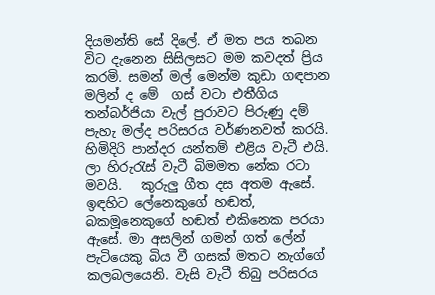දියමන්ති සේ දිලේ. ඒ මත පය තබන විට දැනෙන සිසිලසට මම කවදත් ප්‍රිය කරමි. සමන් මල් මෙන්ම කුඩා ගඳපාන මලින් ද මේ  ගස් වටා එතීගිය තන්බර්ජියා වැල් පුරාවට පිරුණු දම් පැහැ මල්ද පරිසරය වර්ණනවත් කරයි. හිමිදිරි පාන්දර යන්තම් එළිය වැටී එයි.  ලා හිරුරැස් වැටී බිමමත නේක රටා මවයි.   කුරුලු ගීත දස අතම ඇසේ. ඉඳහිට ලේනෙකුගේ හඬත්, බකමූනෙකුගේ හඬත් එකිනෙක පරයා ඇසේ. මා අසලින් ගමන් ගත් ලේන් පැටියෙකු බිය වී ගසක් මතට නැග්ගේ කලබලයෙනි. වැසි වැටී තිබු පරිසරය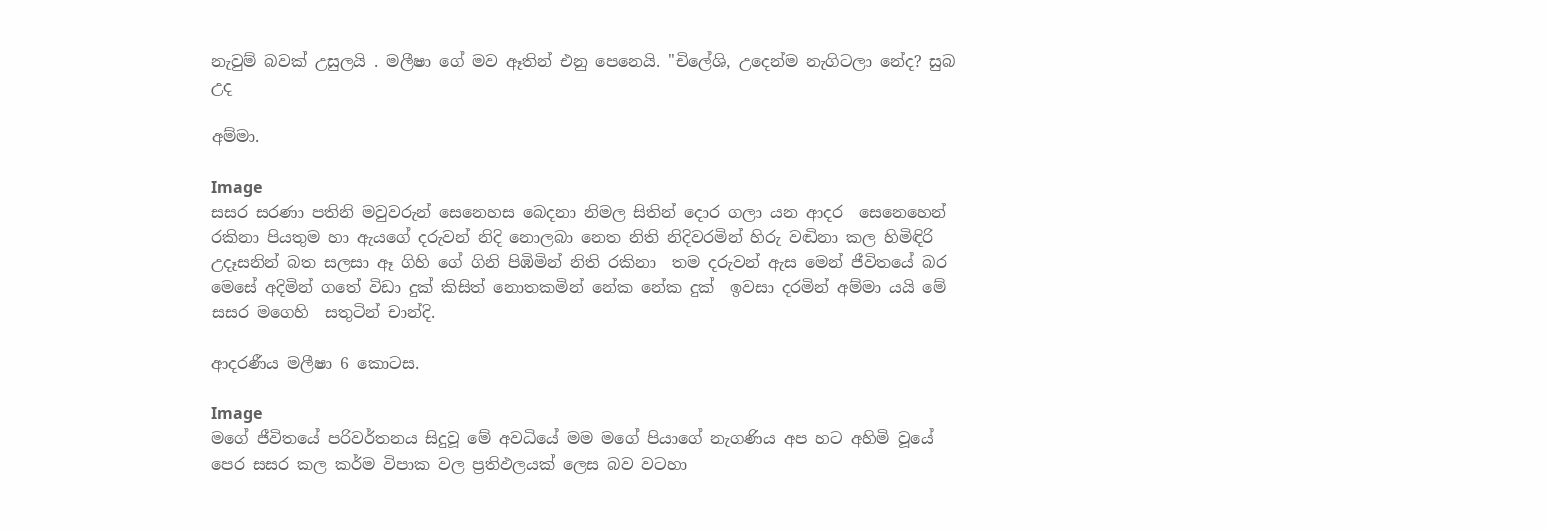නැවුම් බවක් උසුලයි . මලීෂා ගේ මව ඈතින් එනු පෙනෙයි. "චිලේශි, උදෙන්ම නැගිටලා නේද? සුබ උද

අම්මා.

Image
සසර සරණා පතිනි මවුවරුන් සෙනෙහස බෙදනා නිමල සිතින් දොර ගලා යන ආදර  සෙනෙහෙන් රකිනා පියතුම හා ඇයගේ දරුවන් නිදි නොලබා නෙත නිති නිදිවරමින් හිරු වඬිනා කල හිමිඳිරි උදෑසනින් බත සලසා ඈ ගිහි ගේ ගිනි පිඹිමින් නිති රකිනා  තම දරුවන් ඇස මෙන් ජීවිතයේ බර මෙසේ අදිමින් ගතේ විඩා දුක් කිසිත් නොතකමින් නේක නේක දුක්  ඉවසා දරමින් අම්මා යයි මේ සසර මගෙහි  සතුටින් චාන්දි.

ආදරණීය මලීෂා 6 කොටස.

Image
මගේ ජීවිතයේ පරිවර්තනය සිදුවූ මේ අවධියේ මම මගේ පියාගේ නැගණිය අප හට අහිමි වූයේ  පෙර සසර කල කර්ම විපාක වල ප්‍රතිඵලයක් ලෙස බව වටහා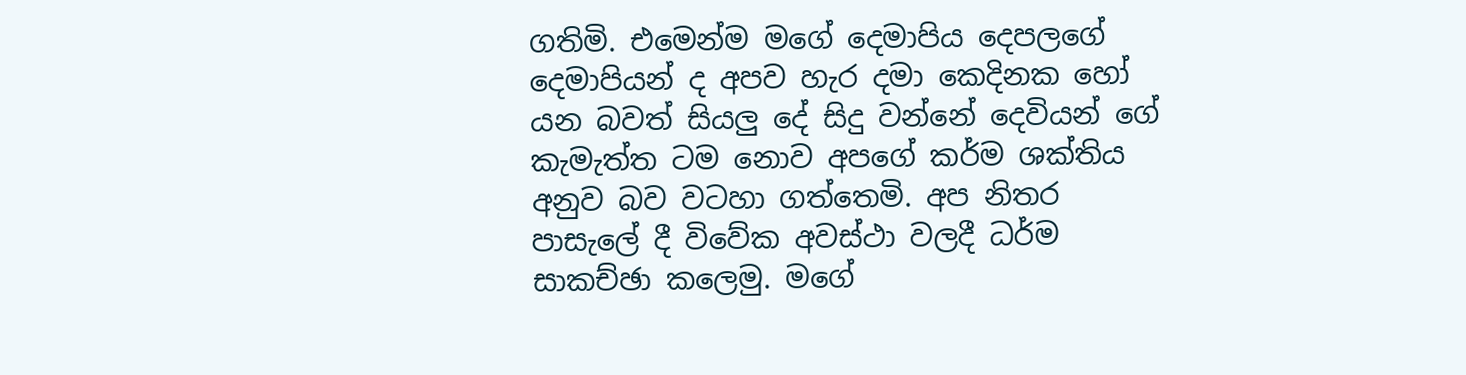ගතිමි. එමෙන්ම මගේ දෙමාපිය දෙපලගේ දෙමාපියන් ද අපව හැර දමා කෙදිනක හෝ යන බවත් සියලු දේ සිදු වන්නේ දෙවියන් ගේ කැමැත්ත ටම නොව අපගේ කර්ම ශක්තිය අනුව බව වටහා ගත්තෙමි. අප නිතර පාසැලේ දී විවේක අවස්ථා වලදී ධර්ම සාකච්ඡා කලෙමු. මගේ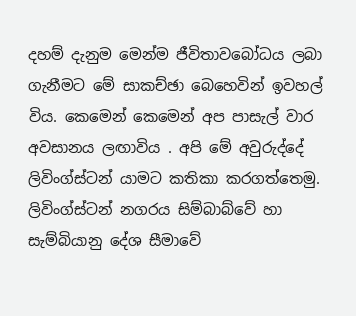දහම් දැනුම මෙන්ම ජීවිතාවබෝධය ලබා ගැනීමට මේ සාකච්ඡා බෙහෙවින් ඉවහල් විය. කෙමෙන් කෙමෙන් අප පාසැල් වාර අවසානය ලඟාවිය . අපි මේ අවුරුද්දේ ලිවිංග්ස්ටන් යාමට කතිකා කරගත්තෙමු. ලිවිංග්ස්ටන් නගරය සිම්බාබ්වේ හා සැම්බියානු දේශ සීමාවේ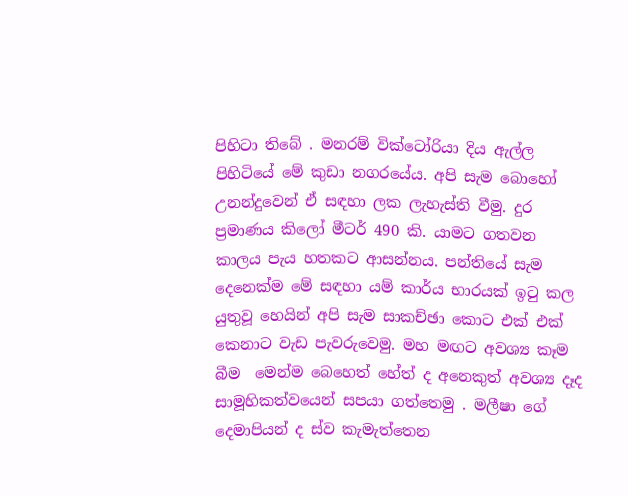පිහිටා තිබේ . මනරම් වික්ටෝරියා දිය ඇල්ල පිහිටියේ මේ කුඩා නගරයේය. අපි සැම බොහෝ උනන්දුවෙන් ඒ සඳහා ලක ලැහැස්ති වීමු. දුර ප්‍රමාණය කිලෝ මීටර් 490 කි. යාමට ගතවන කාලය පැය හතකට ආසන්නය. පන්තියේ සැම දෙනෙක්ම මේ සඳහා යම් කාර්ය භාරයක් ඉටු කල යුතුවූ හෙයින් අපි සැම සාකච්ඡා කොට එක් එක් කෙනාට වැඩ පැවරුවෙමු. මහ මඟට අවශ්‍ය කෑම බීම  මෙන්ම බෙහෙත් හේත් ද අනෙකුත් අවශ්‍ය දෑද සාමූහිකත්වයෙන් සපයා ගත්තෙමු . මලීෂා ගේ දෙමාපියන් ද ස්ව කැමැත්තෙන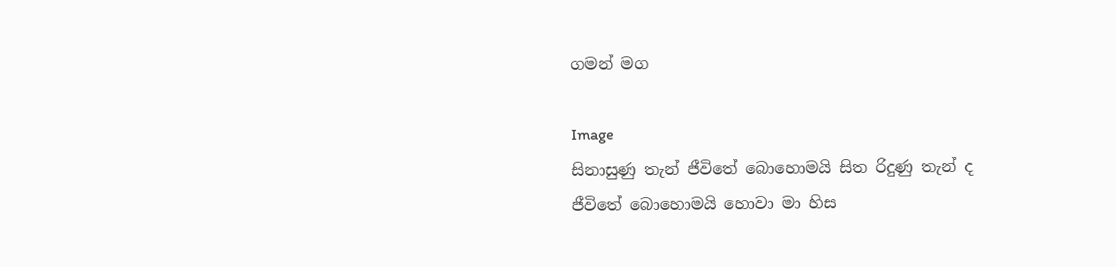ගමන් මග

Image
සිනාසුණු තැන් ජීවිතේ බොහොමයි සිත රිදුණු තැන් ද ජීවිතේ බොහොමයි හොවා මා හිස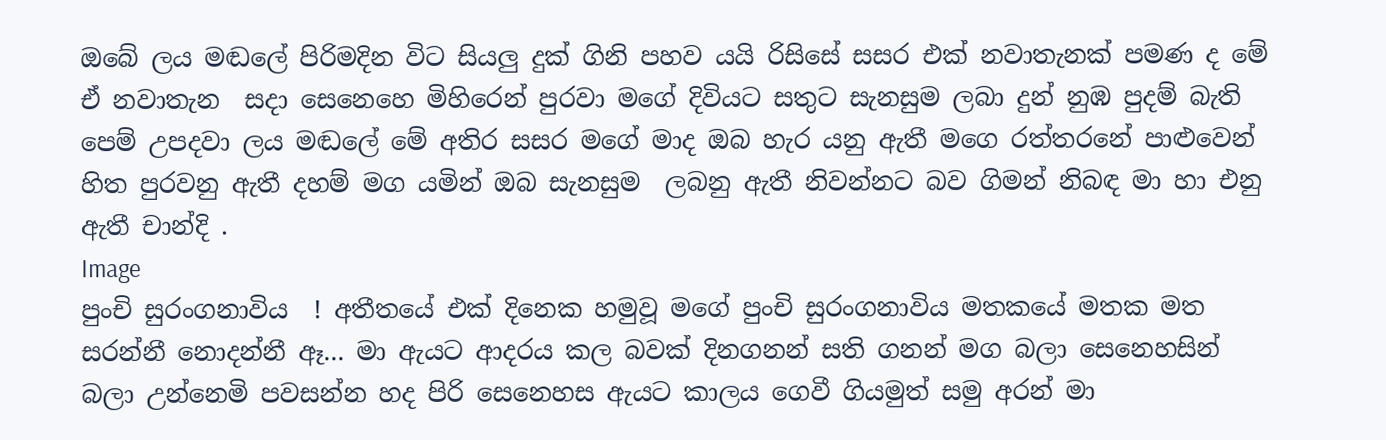ඔබේ ලය මඬලේ පිරිමදින විට සියලු දුක් ගිනි පහව යයි රිසිසේ සසර එක් නවාතැනක් පමණ ද මේ ඒ නවාතැන  සදා සෙනෙහෙ මිහිරෙන් පුරවා මගේ දිවියට සතුට සැනසුම ලබා දුන් නුඹ පුදම් බැති පෙම් උපදවා ලය මඬලේ මේ අතිර සසර මගේ මාද ඔබ හැර යනු ඇතී මගෙ රත්තරනේ පාළුවෙන් හිත පුරවනු ඇතී දහම් මග යමින් ඔබ සැනසුම  ලබනු ඇතී නිවන්නට බව ගිමන් නිබඳ මා හා එනු ඇතී චාන්දි .
Image
පුංචි සුරංගනාවිය  ! අතීතයේ එක් දිනෙක හමුවූ මගේ පුංචි සුරංගනාවිය මතකයේ මතක මත සරන්නී නොදන්නී ඈ... මා ඇයට ආදරය කල බවක් දිනගනන් සති ගනන් මග බලා සෙනෙහසින් බලා උන්නෙමි පවසන්න හද පිරි සෙනෙහස ඇයට කාලය ගෙවී ගියමුත් සමු අරන් මා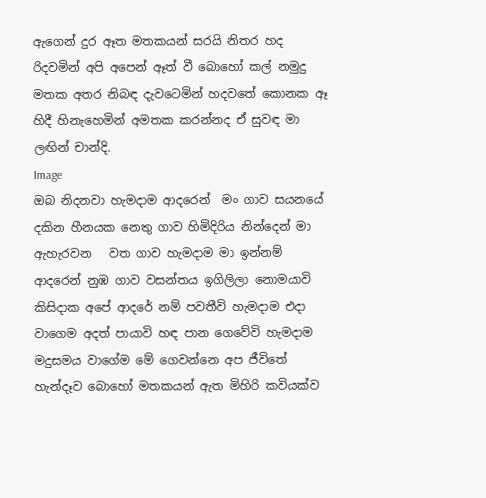ඇගෙන් දුර ඈත මතකයන් සරයි නිතර හද රිදවමින් අපි අපෙන් ඈත් වී බොහෝ කල් නමුදු මතක අතර නිබඳ දැවටෙමින් හදවතේ කොනක ඈ හිදී හිනැහෙමින් අමතක කරන්නද ඒ සුවඳ මා ලඟින් චාන්දි.
Image
ඔබ නිදනවා හැමදාම ආදරෙන්  මං ගාව සයනයේ දකින හීනයක නෙතු ගාව හිමිදිරිය නින්දෙන් මා ඇහැරවන   වත ගාව හැමදාම මා ඉන්නම් ආදරෙන් නුඹ ගාව වසන්තය ඉගිලිලා නොමයාවි කිසිදාක අපේ ආදරේ නම් පවතීවි හැමදාම එදා වාගෙම අදත් පායාවි හඳ පාන ගෙවේවි හැමදාම මදුසමය වාගේම මේ ගෙවන්නෙ අප ජීවිතේ හැන්දෑව බොහෝ මතකයන් ඇත මිහිරි කවියක්ව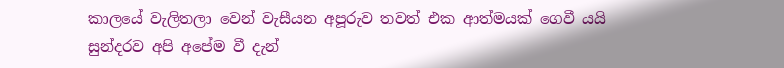කාලයේ වැලිතලා වෙන් වැසීයන අපූරුව තවත් එක ආත්මයක් ගෙවී යයි සුන්දරව අපි අපේම වී දැන්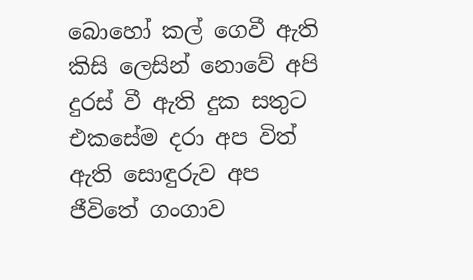බොහෝ කල් ගෙවී ඇති කිසි ලෙසින් නොවේ අපි දුරස් වී ඇති දුක සතුට එකසේම දරා අප විත් ඇති සොඳුරුව අප ජීවිතේ ගංගාව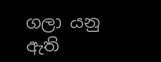ගලා යනු ඇති